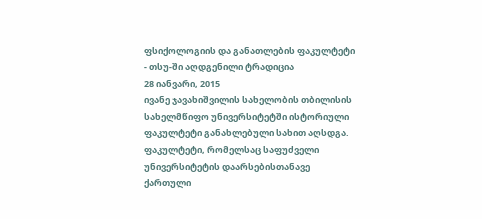ფსიქოლოგიის და განათლების ფაკულტეტი - თსუ-ში აღდგენილი ტრადიცია
28 იანვარი, 2015
ივანე ჯავახიშვილის სახელობის თბილისის სახელმწიფო უნივერსიტეტში ისტორიული ფაკულტეტი განახლებული სახით აღსდგა. ფაკულტეტი, რომელსაც საფუძველი უნივერსიტეტის დაარსებისთანავე ქართული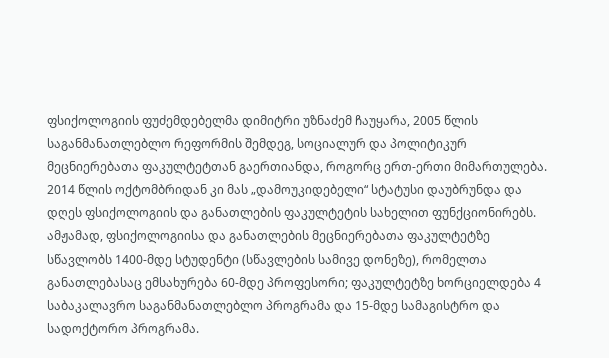ფსიქოლოგიის ფუძემდებელმა დიმიტრი უზნაძემ ჩაუყარა, 2005 წლის საგანმანათლებლო რეფორმის შემდეგ, სოციალურ და პოლიტიკურ მეცნიერებათა ფაკულტეტთან გაერთიანდა, როგორც ერთ-ერთი მიმართულება. 2014 წლის ოქტომბრიდან კი მას „დამოუკიდებელი“ სტატუსი დაუბრუნდა და დღეს ფსიქოლოგიის და განათლების ფაკულტეტის სახელით ფუნქციონირებს.
ამჟამად, ფსიქოლოგიისა და განათლების მეცნიერებათა ფაკულტეტზე სწავლობს 1400-მდე სტუდენტი (სწავლების სამივე დონეზე), რომელთა განათლებასაც ემსახურება 60-მდე პროფესორი; ფაკულტეტზე ხორციელდება 4 საბაკალავრო საგანმანათლებლო პროგრამა და 15-მდე სამაგისტრო და სადოქტორო პროგრამა.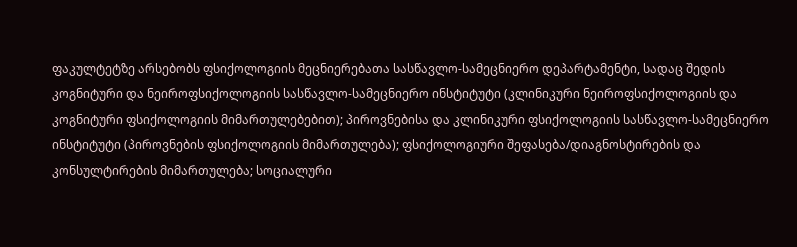ფაკულტეტზე არსებობს ფსიქოლოგიის მეცნიერებათა სასწავლო-სამეცნიერო დეპარტამენტი, სადაც შედის კოგნიტური და ნეიროფსიქოლოგიის სასწავლო-სამეცნიერო ინსტიტუტი (კლინიკური ნეიროფსიქოლოგიის და კოგნიტური ფსიქოლოგიის მიმართულებებით); პიროვნებისა და კლინიკური ფსიქოლოგიის სასწავლო-სამეცნიერო ინსტიტუტი (პიროვნების ფსიქოლოგიის მიმართულება); ფსიქოლოგიური შეფასება/დიაგნოსტირების და კონსულტირების მიმართულება; სოციალური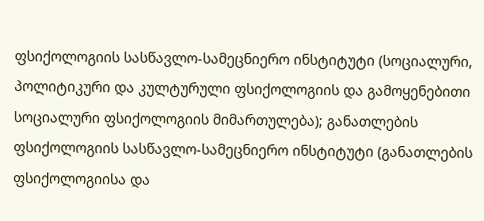ფსიქოლოგიის სასწავლო-სამეცნიერო ინსტიტუტი (სოციალური, პოლიტიკური და კულტურული ფსიქოლოგიის და გამოყენებითი სოციალური ფსიქოლოგიის მიმართულება); განათლების ფსიქოლოგიის სასწავლო-სამეცნიერო ინსტიტუტი (განათლების ფსიქოლოგიისა და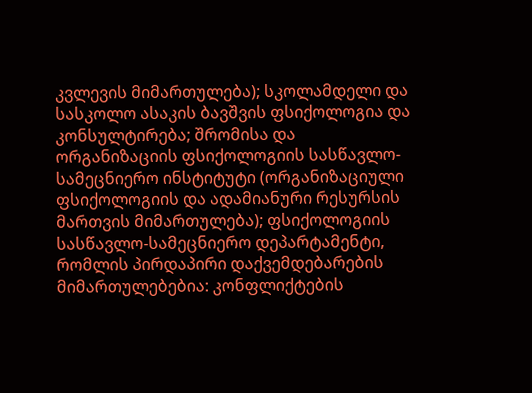კვლევის მიმართულება); სკოლამდელი და სასკოლო ასაკის ბავშვის ფსიქოლოგია და კონსულტირება; შრომისა და ორგანიზაციის ფსიქოლოგიის სასწავლო-სამეცნიერო ინსტიტუტი (ორგანიზაციული ფსიქოლოგიის და ადამიანური რესურსის მართვის მიმართულება); ფსიქოლოგიის სასწავლო-სამეცნიერო დეპარტამენტი, რომლის პირდაპირი დაქვემდებარების მიმართულებებია: კონფლიქტების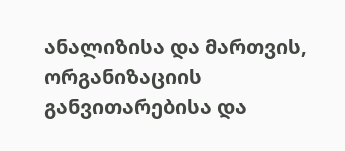ანალიზისა და მართვის, ორგანიზაციის განვითარებისა და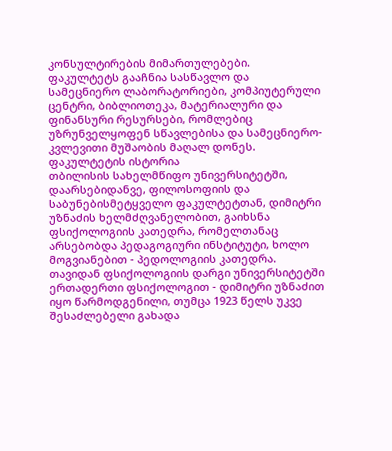კონსულტირების მიმართულებები.
ფაკულტეტს გააჩნია სასწავლო და სამეცნიერო ლაბორატორიები, კომპიუტერული ცენტრი, ბიბლიოთეკა, მატერიალური და ფინანსური რესურსები, რომლებიც უზრუნველყოფენ სწავლებისა და სამეცნიერო-კვლევითი მუშაობის მაღალ დონეს.
ფაკულტეტის ისტორია
თბილისის სახელმწიფო უნივერსიტეტში, დაარსებიდანვე, ფილოსოფიის და საბუნებისმეტყველო ფაკულტეტთან, დიმიტრი უზნაძის ხელმძღვანელობით, გაიხსნა ფსიქოლოგიის კათედრა, რომელთანაც არსებობდა პედაგოგიური ინსტიტუტი, ხოლო მოგვიანებით - პედოლოგიის კათედრა. თავიდან ფსიქოლოგიის დარგი უნივერსიტეტში ერთადერთი ფსიქოლოგით - დიმიტრი უზნაძით იყო წარმოდგენილი, თუმცა 1923 წელს უკვე შესაძლებელი გახადა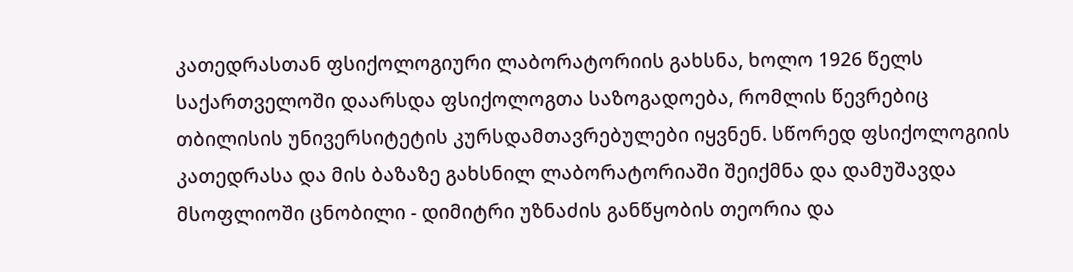კათედრასთან ფსიქოლოგიური ლაბორატორიის გახსნა, ხოლო 1926 წელს საქართველოში დაარსდა ფსიქოლოგთა საზოგადოება, რომლის წევრებიც თბილისის უნივერსიტეტის კურსდამთავრებულები იყვნენ. სწორედ ფსიქოლოგიის კათედრასა და მის ბაზაზე გახსნილ ლაბორატორიაში შეიქმნა და დამუშავდა მსოფლიოში ცნობილი - დიმიტრი უზნაძის განწყობის თეორია და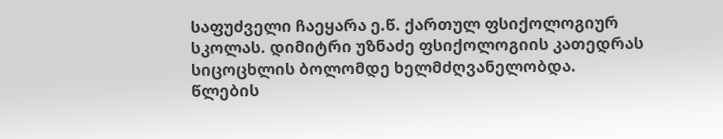საფუძველი ჩაეყარა ე.წ. ქართულ ფსიქოლოგიურ სკოლას. დიმიტრი უზნაძე ფსიქოლოგიის კათედრას სიცოცხლის ბოლომდე ხელმძღვანელობდა.
წლების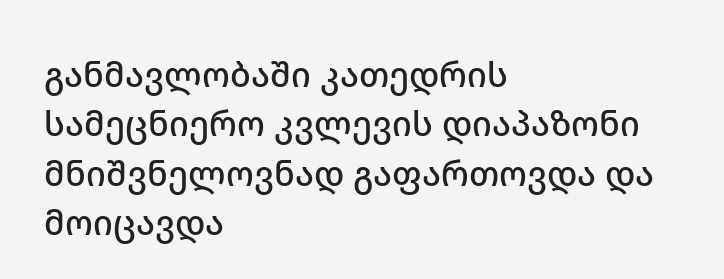განმავლობაში კათედრის სამეცნიერო კვლევის დიაპაზონი მნიშვნელოვნად გაფართოვდა და მოიცავდა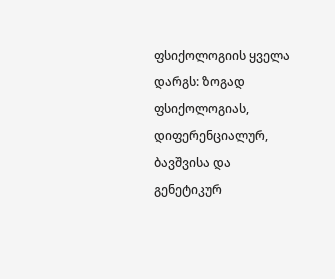ფსიქოლოგიის ყველა დარგს: ზოგად ფსიქოლოგიას, დიფერენციალურ, ბავშვისა და გენეტიკურ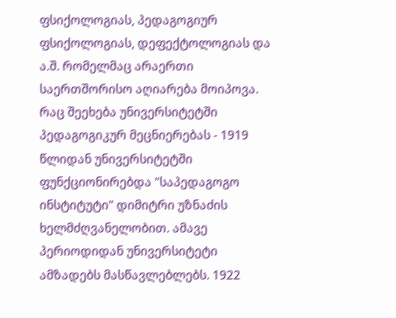ფსიქოლოგიას, პედაგოგიურ ფსიქოლოგიას, დეფექტოლოგიას და ა.შ. რომელმაც არაერთი საერთშორისო აღიარება მოიპოვა.
რაც შეეხება უნივერსიტეტში პედაგოგიკურ მეცნიერებას - 1919 წლიდან უნივერსიტეტში ფუნქციონირებდა "საპედაგოგო ინსტიტუტი" დიმიტრი უზნაძის ხელმძღვანელობით. ამავე პერიოდიდან უნივერსიტეტი ამზადებს მასწავლებლებს. 1922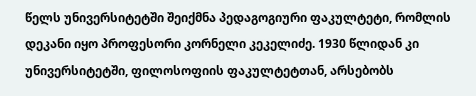წელს უნივერსიტეტში შეიქმნა პედაგოგიური ფაკულტეტი, რომლის დეკანი იყო პროფესორი კორნელი კეკელიძე. 1930 წლიდან კი უნივერსიტეტში, ფილოსოფიის ფაკულტეტთან, არსებობს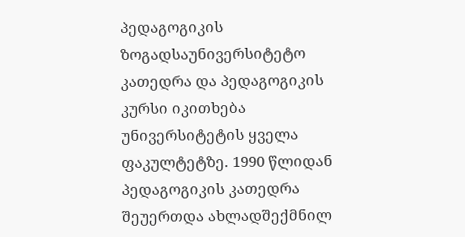პედაგოგიკის ზოგადსაუნივერსიტეტო კათედრა და პედაგოგიკის კურსი იკითხება უნივერსიტეტის ყველა ფაკულტეტზე. 1990 წლიდან პედაგოგიკის კათედრა შეუერთდა ახლადშექმნილ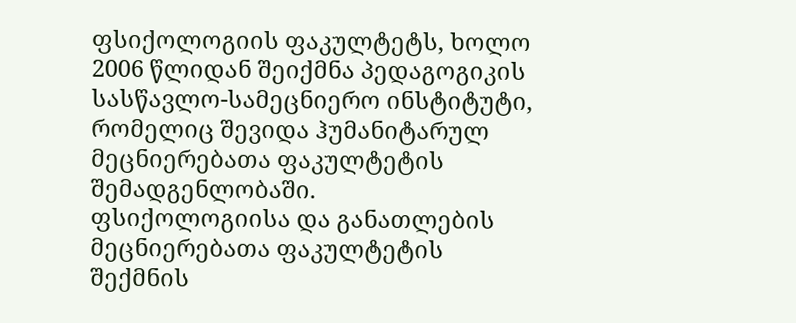ფსიქოლოგიის ფაკულტეტს, ხოლო 2006 წლიდან შეიქმნა პედაგოგიკის სასწავლო-სამეცნიერო ინსტიტუტი, რომელიც შევიდა ჰუმანიტარულ მეცნიერებათა ფაკულტეტის შემადგენლობაში.
ფსიქოლოგიისა და განათლების მეცნიერებათა ფაკულტეტის შექმნის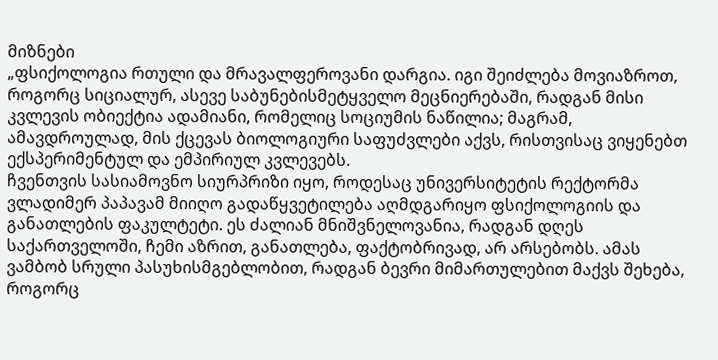მიზნები
„ფსიქოლოგია რთული და მრავალფეროვანი დარგია. იგი შეიძლება მოვიაზროთ, როგორც სიციალურ, ასევე საბუნებისმეტყველო მეცნიერებაში, რადგან მისი კვლევის ობიექტია ადამიანი, რომელიც სოციუმის ნაწილია; მაგრამ, ამავდროულად, მის ქცევას ბიოლოგიური საფუძვლები აქვს, რისთვისაც ვიყენებთ ექსპერიმენტულ და ემპირიულ კვლევებს.
ჩვენთვის სასიამოვნო სიურპრიზი იყო, როდესაც უნივერსიტეტის რექტორმა ვლადიმერ პაპავამ მიიღო გადაწყვეტილება აღმდგარიყო ფსიქოლოგიის და განათლების ფაკულტეტი. ეს ძალიან მნიშვნელოვანია, რადგან დღეს საქართველოში, ჩემი აზრით, განათლება, ფაქტობრივად, არ არსებობს. ამას ვამბობ სრული პასუხისმგებლობით, რადგან ბევრი მიმართულებით მაქვს შეხება, როგორც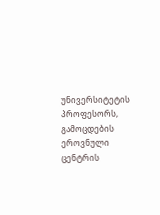უნივერსიტეტის პროფესორს, გამოცდების ეროვნული ცენტრის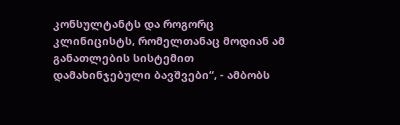კონსულტანტს და როგორც კლინიცისტს, რომელთანაც მოდიან ამ განათლების სისტემით დამახინჯებული ბავშვები“, - ამბობს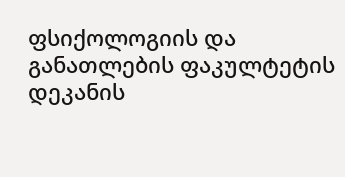ფსიქოლოგიის და განათლების ფაკულტეტის დეკანის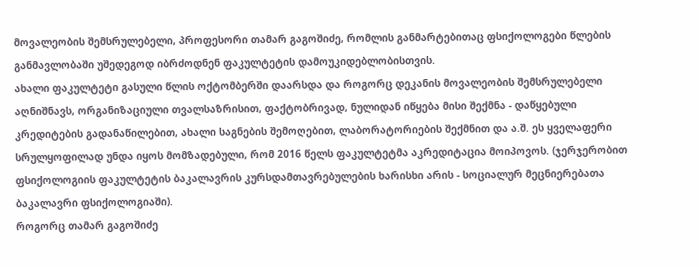მოვალეობის შემსრულებელი, პროფესორი თამარ გაგოშიძე, რომლის განმარტებითაც ფსიქოლოგები წლების განმავლობაში უშედეგოდ იბრძოდნენ ფაკულტეტის დამოუკიდებლობისთვის.
ახალი ფაკულტეტი გასული წლის ოქტომბერში დაარსდა და როგორც დეკანის მოვალეობის შემსრულებელი აღნიშნავს, ორგანიზაციული თვალსაზრისით, ფაქტობრივად, ნულიდან იწყება მისი შექმნა - დაწყებული კრედიტების გადანაწილებით, ახალი საგნების შემოღებით, ლაბორატორიების შექმნით და ა.შ. ეს ყველაფერი სრულყოფილად უნდა იყოს მომზადებული, რომ 2016 წელს ფაკულტეტმა აკრედიტაცია მოიპოვოს. (ჯერჯერობით ფსიქოლოგიის ფაკულტეტის ბაკალავრის კურსდამთავრებულების ხარისხი არის - სოციალურ მეცნიერებათა ბაკალავრი ფსიქოლოგიაში).
როგორც თამარ გაგოშიძე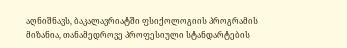აღნიშნავს, ბაკალავრიატში ფსიქოლოგიის პროგრამის მიზანია, თანამედროვე პროფესიული სტანდარტების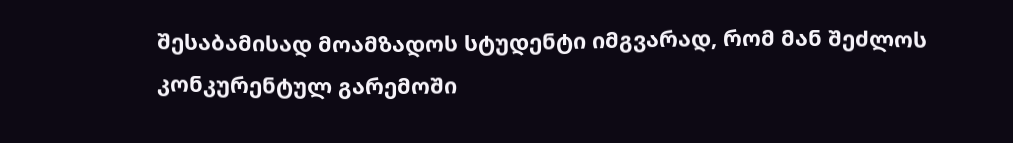შესაბამისად მოამზადოს სტუდენტი იმგვარად, რომ მან შეძლოს კონკურენტულ გარემოში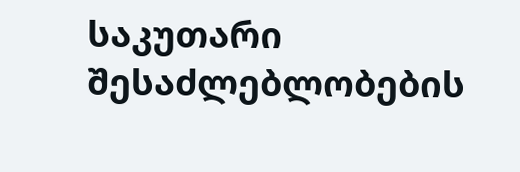საკუთარი შესაძლებლობების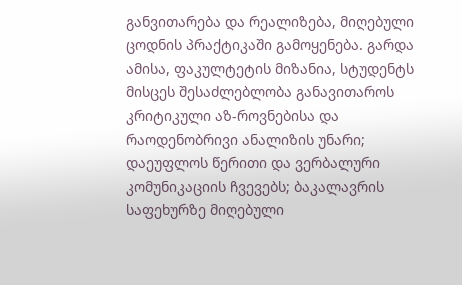განვითარება და რეალიზება, მიღებული ცოდნის პრაქტიკაში გამოყენება. გარდა ამისა, ფაკულტეტის მიზანია, სტუდენტს მისცეს შესაძლებლობა განავითაროს კრიტიკული აზ-როვნებისა და რაოდენობრივი ანალიზის უნარი; დაეუფლოს წერითი და ვერბალური კომუნიკაციის ჩვევებს; ბაკალავრის საფეხურზე მიღებული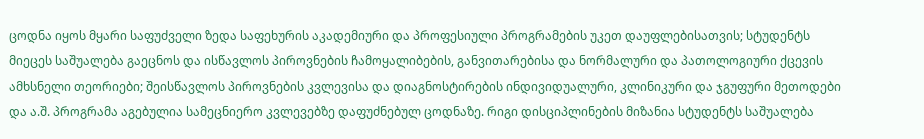ცოდნა იყოს მყარი საფუძველი ზედა საფეხურის აკადემიური და პროფესიული პროგრამების უკეთ დაუფლებისათვის; სტუდენტს მიეცეს საშუალება გაეცნოს და ისწავლოს პიროვნების ჩამოყალიბების, განვითარებისა და ნორმალური და პათოლოგიური ქცევის ამხსნელი თეორიები; შეისწავლოს პიროვნების კვლევისა და დიაგნოსტირების ინდივიდუალური, კლინიკური და ჯგუფური მეთოდები და ა.შ. პროგრამა აგებულია სამეცნიერო კვლევებზე დაფუძნებულ ცოდნაზე. რიგი დისციპლინების მიზანია სტუდენტს საშუალება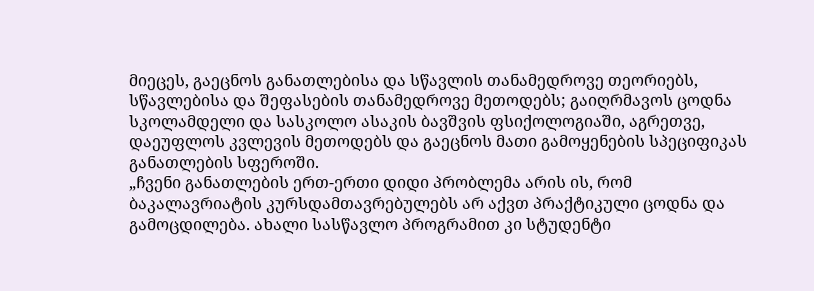მიეცეს, გაეცნოს განათლებისა და სწავლის თანამედროვე თეორიებს, სწავლებისა და შეფასების თანამედროვე მეთოდებს; გაიღრმავოს ცოდნა სკოლამდელი და სასკოლო ასაკის ბავშვის ფსიქოლოგიაში, აგრეთვე, დაეუფლოს კვლევის მეთოდებს და გაეცნოს მათი გამოყენების სპეციფიკას განათლების სფეროში.
„ჩვენი განათლების ერთ-ერთი დიდი პრობლემა არის ის, რომ ბაკალავრიატის კურსდამთავრებულებს არ აქვთ პრაქტიკული ცოდნა და გამოცდილება. ახალი სასწავლო პროგრამით კი სტუდენტი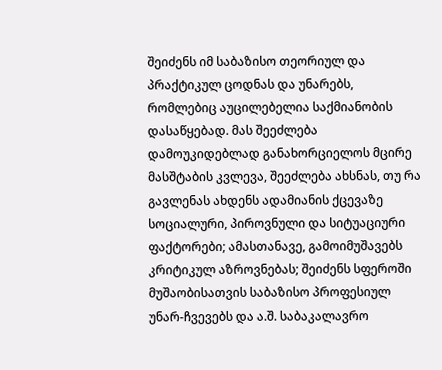შეიძენს იმ საბაზისო თეორიულ და პრაქტიკულ ცოდნას და უნარებს, რომლებიც აუცილებელია საქმიანობის დასაწყებად. მას შეეძლება დამოუკიდებლად განახორციელოს მცირე მასშტაბის კვლევა, შეეძლება ახსნას, თუ რა გავლენას ახდენს ადამიანის ქცევაზე სოციალური, პიროვნული და სიტუაციური ფაქტორები; ამასთანავე, გამოიმუშავებს კრიტიკულ აზროვნებას; შეიძენს სფეროში მუშაობისათვის საბაზისო პროფესიულ უნარ-ჩვევებს და ა.შ. საბაკალავრო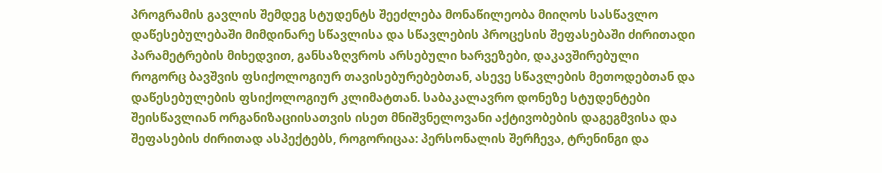პროგრამის გავლის შემდეგ სტუდენტს შეეძლება მონაწილეობა მიიღოს სასწავლო დაწესებულებაში მიმდინარე სწავლისა და სწავლების პროცესის შეფასებაში ძირითადი პარამეტრების მიხედვით, განსაზღვროს არსებული ხარვეზები, დაკავშირებული როგორც ბავშვის ფსიქოლოგიურ თავისებურებებთან, ასევე სწავლების მეთოდებთან და დაწესებულების ფსიქოლოგიურ კლიმატთან. საბაკალავრო დონეზე სტუდენტები შეისწავლიან ორგანიზაციისათვის ისეთ მნიშვნელოვანი აქტივობების დაგეგმვისა და შეფასების ძირითად ასპექტებს, როგორიცაა: პერსონალის შერჩევა, ტრენინგი და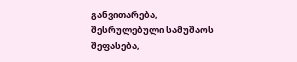განვითარება, შესრულებული სამუშაოს შეფასება,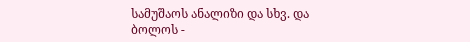სამუშაოს ანალიზი და სხვ. და ბოლოს -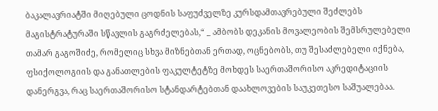ბაკალავრიატში მიღებული ცოდნის საფუძველზე კურსდამთავრებული შეძლებს მაგისტრატურაში სწავლის გაგრძელებას,“ _ ამბობს დეკანის მოვალეობის შემსრულებელი თამარ გაგოშიძე, რომელიც სხვა მიზნებთან ერთად, ოცნებობს, თუ შესაძლებელი იქნება, ფსიქოლოგიის და განათლების ფაკულტეტზე მოხდეს საერთაშორისო აკრედიტაციის დანერგვა, რაც საერთაშორისო სტანდარტებთან დაახლოვების საუკეთესო საშუალებაა.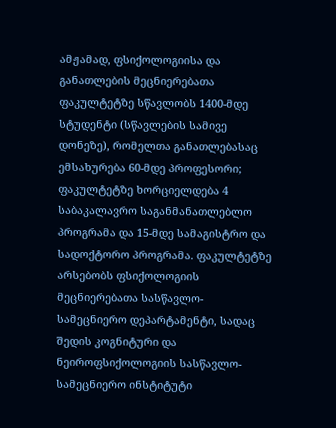ამჟამად, ფსიქოლოგიისა და განათლების მეცნიერებათა ფაკულტეტზე სწავლობს 1400-მდე სტუდენტი (სწავლების სამივე დონეზე), რომელთა განათლებასაც ემსახურება 60-მდე პროფესორი; ფაკულტეტზე ხორციელდება 4 საბაკალავრო საგანმანათლებლო პროგრამა და 15-მდე სამაგისტრო და სადოქტორო პროგრამა. ფაკულტეტზე არსებობს ფსიქოლოგიის მეცნიერებათა სასწავლო-სამეცნიერო დეპარტამენტი, სადაც შედის კოგნიტური და ნეიროფსიქოლოგიის სასწავლო-სამეცნიერო ინსტიტუტი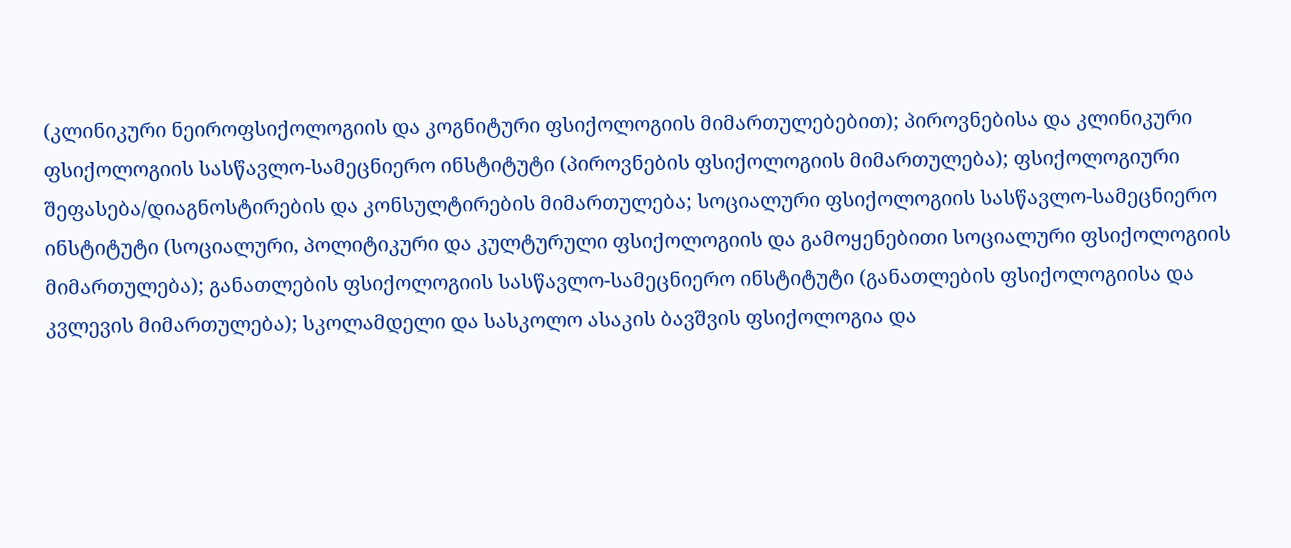(კლინიკური ნეიროფსიქოლოგიის და კოგნიტური ფსიქოლოგიის მიმართულებებით); პიროვნებისა და კლინიკური ფსიქოლოგიის სასწავლო-სამეცნიერო ინსტიტუტი (პიროვნების ფსიქოლოგიის მიმართულება); ფსიქოლოგიური შეფასება/დიაგნოსტირების და კონსულტირების მიმართულება; სოციალური ფსიქოლოგიის სასწავლო-სამეცნიერო ინსტიტუტი (სოციალური, პოლიტიკური და კულტურული ფსიქოლოგიის და გამოყენებითი სოციალური ფსიქოლოგიის მიმართულება); განათლების ფსიქოლოგიის სასწავლო-სამეცნიერო ინსტიტუტი (განათლების ფსიქოლოგიისა და კვლევის მიმართულება); სკოლამდელი და სასკოლო ასაკის ბავშვის ფსიქოლოგია და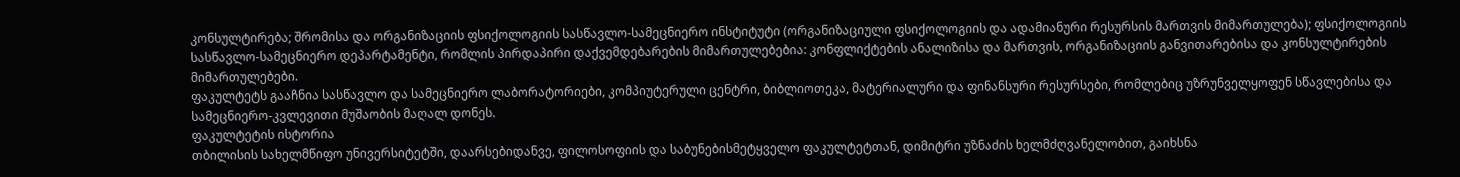კონსულტირება; შრომისა და ორგანიზაციის ფსიქოლოგიის სასწავლო-სამეცნიერო ინსტიტუტი (ორგანიზაციული ფსიქოლოგიის და ადამიანური რესურსის მართვის მიმართულება); ფსიქოლოგიის სასწავლო-სამეცნიერო დეპარტამენტი, რომლის პირდაპირი დაქვემდებარების მიმართულებებია: კონფლიქტების ანალიზისა და მართვის, ორგანიზაციის განვითარებისა და კონსულტირების მიმართულებები.
ფაკულტეტს გააჩნია სასწავლო და სამეცნიერო ლაბორატორიები, კომპიუტერული ცენტრი, ბიბლიოთეკა, მატერიალური და ფინანსური რესურსები, რომლებიც უზრუნველყოფენ სწავლებისა და სამეცნიერო-კვლევითი მუშაობის მაღალ დონეს.
ფაკულტეტის ისტორია
თბილისის სახელმწიფო უნივერსიტეტში, დაარსებიდანვე, ფილოსოფიის და საბუნებისმეტყველო ფაკულტეტთან, დიმიტრი უზნაძის ხელმძღვანელობით, გაიხსნა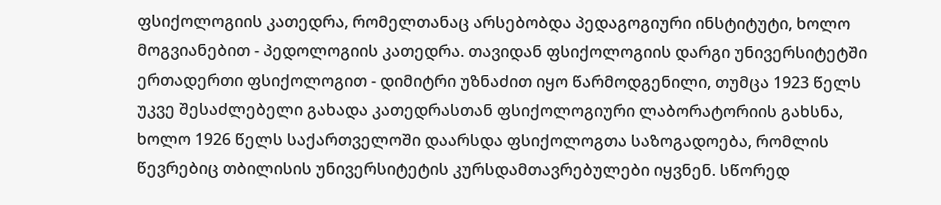ფსიქოლოგიის კათედრა, რომელთანაც არსებობდა პედაგოგიური ინსტიტუტი, ხოლო მოგვიანებით - პედოლოგიის კათედრა. თავიდან ფსიქოლოგიის დარგი უნივერსიტეტში ერთადერთი ფსიქოლოგით - დიმიტრი უზნაძით იყო წარმოდგენილი, თუმცა 1923 წელს უკვე შესაძლებელი გახადა კათედრასთან ფსიქოლოგიური ლაბორატორიის გახსნა, ხოლო 1926 წელს საქართველოში დაარსდა ფსიქოლოგთა საზოგადოება, რომლის წევრებიც თბილისის უნივერსიტეტის კურსდამთავრებულები იყვნენ. სწორედ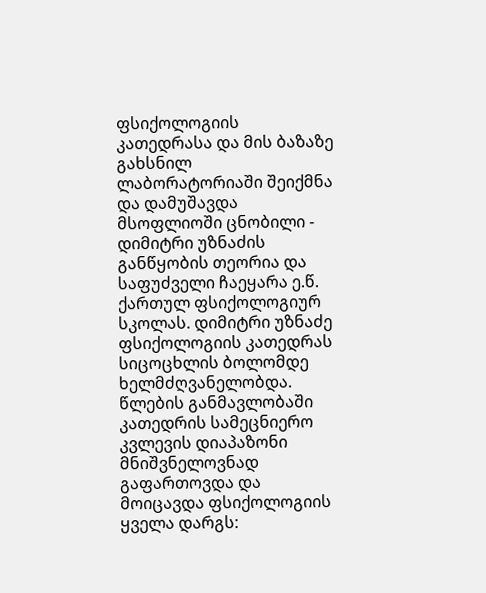ფსიქოლოგიის კათედრასა და მის ბაზაზე გახსნილ ლაბორატორიაში შეიქმნა და დამუშავდა მსოფლიოში ცნობილი - დიმიტრი უზნაძის განწყობის თეორია და საფუძველი ჩაეყარა ე.წ. ქართულ ფსიქოლოგიურ სკოლას. დიმიტრი უზნაძე ფსიქოლოგიის კათედრას სიცოცხლის ბოლომდე ხელმძღვანელობდა.
წლების განმავლობაში კათედრის სამეცნიერო კვლევის დიაპაზონი მნიშვნელოვნად გაფართოვდა და მოიცავდა ფსიქოლოგიის ყველა დარგს: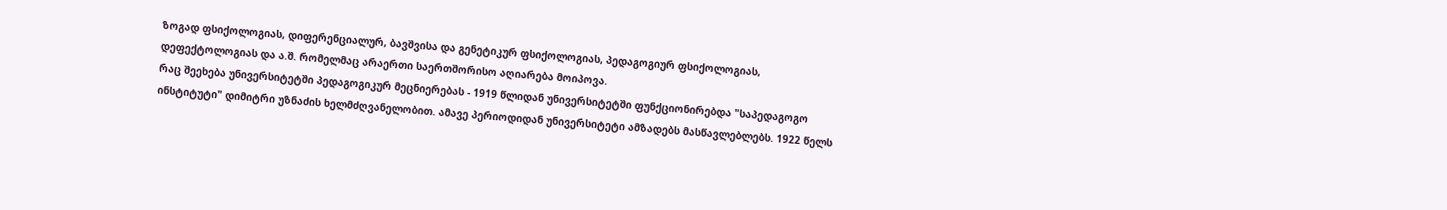ზოგად ფსიქოლოგიას, დიფერენციალურ, ბავშვისა და გენეტიკურ ფსიქოლოგიას, პედაგოგიურ ფსიქოლოგიას, დეფექტოლოგიას და ა.შ. რომელმაც არაერთი საერთშორისო აღიარება მოიპოვა.
რაც შეეხება უნივერსიტეტში პედაგოგიკურ მეცნიერებას - 1919 წლიდან უნივერსიტეტში ფუნქციონირებდა "საპედაგოგო ინსტიტუტი" დიმიტრი უზნაძის ხელმძღვანელობით. ამავე პერიოდიდან უნივერსიტეტი ამზადებს მასწავლებლებს. 1922 წელს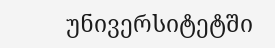უნივერსიტეტში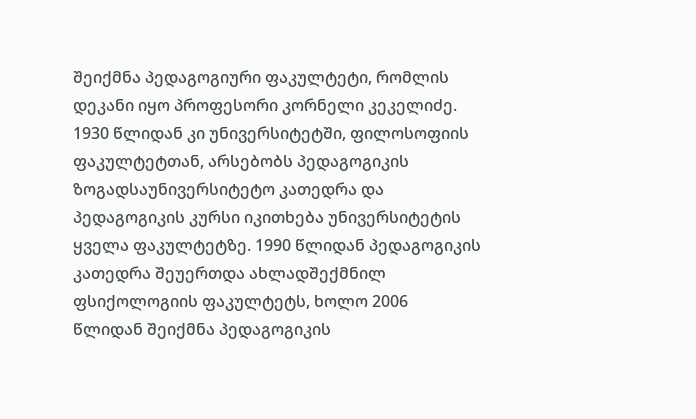შეიქმნა პედაგოგიური ფაკულტეტი, რომლის დეკანი იყო პროფესორი კორნელი კეკელიძე. 1930 წლიდან კი უნივერსიტეტში, ფილოსოფიის ფაკულტეტთან, არსებობს პედაგოგიკის ზოგადსაუნივერსიტეტო კათედრა და პედაგოგიკის კურსი იკითხება უნივერსიტეტის ყველა ფაკულტეტზე. 1990 წლიდან პედაგოგიკის კათედრა შეუერთდა ახლადშექმნილ ფსიქოლოგიის ფაკულტეტს, ხოლო 2006 წლიდან შეიქმნა პედაგოგიკის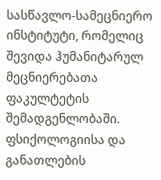სასწავლო-სამეცნიერო ინსტიტუტი, რომელიც შევიდა ჰუმანიტარულ მეცნიერებათა ფაკულტეტის შემადგენლობაში.
ფსიქოლოგიისა და განათლების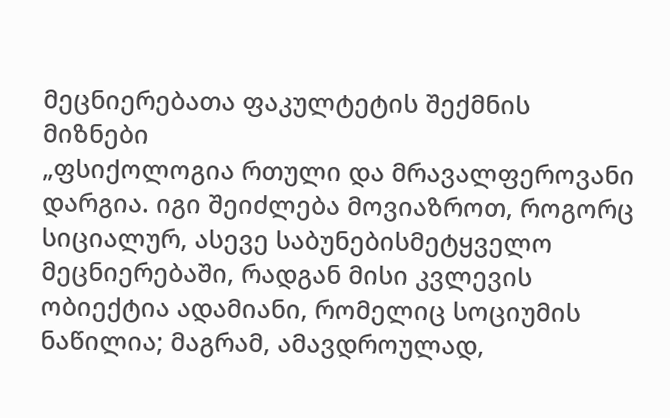მეცნიერებათა ფაკულტეტის შექმნის მიზნები
„ფსიქოლოგია რთული და მრავალფეროვანი დარგია. იგი შეიძლება მოვიაზროთ, როგორც სიციალურ, ასევე საბუნებისმეტყველო მეცნიერებაში, რადგან მისი კვლევის ობიექტია ადამიანი, რომელიც სოციუმის ნაწილია; მაგრამ, ამავდროულად,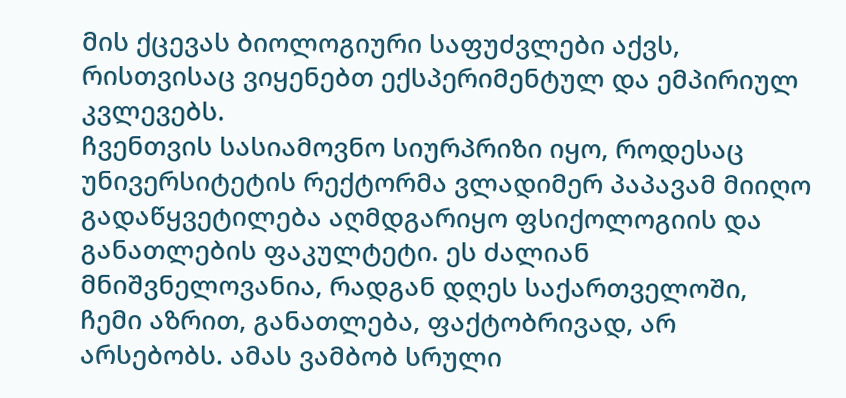მის ქცევას ბიოლოგიური საფუძვლები აქვს, რისთვისაც ვიყენებთ ექსპერიმენტულ და ემპირიულ კვლევებს.
ჩვენთვის სასიამოვნო სიურპრიზი იყო, როდესაც უნივერსიტეტის რექტორმა ვლადიმერ პაპავამ მიიღო გადაწყვეტილება აღმდგარიყო ფსიქოლოგიის და განათლების ფაკულტეტი. ეს ძალიან მნიშვნელოვანია, რადგან დღეს საქართველოში, ჩემი აზრით, განათლება, ფაქტობრივად, არ არსებობს. ამას ვამბობ სრული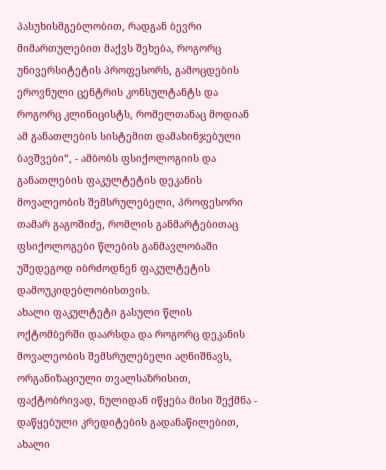პასუხისმგებლობით, რადგან ბევრი მიმართულებით მაქვს შეხება, როგორც უნივერსიტეტის პროფესორს, გამოცდების ეროვნული ცენტრის კონსულტანტს და როგორც კლინიცისტს, რომელთანაც მოდიან ამ განათლების სისტემით დამახინჯებული ბავშვები“, - ამბობს ფსიქოლოგიის და განათლების ფაკულტეტის დეკანის მოვალეობის შემსრულებელი, პროფესორი თამარ გაგოშიძე, რომლის განმარტებითაც ფსიქოლოგები წლების განმავლობაში უშედეგოდ იბრძოდნენ ფაკულტეტის დამოუკიდებლობისთვის.
ახალი ფაკულტეტი გასული წლის ოქტომბერში დაარსდა და როგორც დეკანის მოვალეობის შემსრულებელი აღნიშნავს, ორგანიზაციული თვალსაზრისით, ფაქტობრივად, ნულიდან იწყება მისი შექმნა - დაწყებული კრედიტების გადანაწილებით, ახალი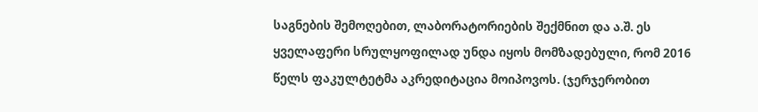საგნების შემოღებით, ლაბორატორიების შექმნით და ა.შ. ეს ყველაფერი სრულყოფილად უნდა იყოს მომზადებული, რომ 2016 წელს ფაკულტეტმა აკრედიტაცია მოიპოვოს. (ჯერჯერობით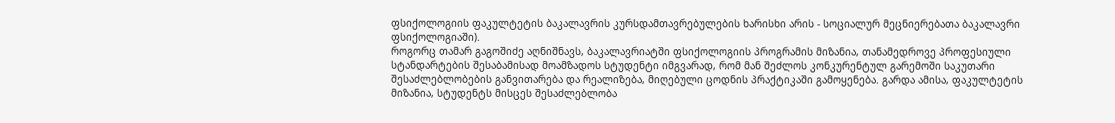ფსიქოლოგიის ფაკულტეტის ბაკალავრის კურსდამთავრებულების ხარისხი არის - სოციალურ მეცნიერებათა ბაკალავრი ფსიქოლოგიაში).
როგორც თამარ გაგოშიძე აღნიშნავს, ბაკალავრიატში ფსიქოლოგიის პროგრამის მიზანია, თანამედროვე პროფესიული სტანდარტების შესაბამისად მოამზადოს სტუდენტი იმგვარად, რომ მან შეძლოს კონკურენტულ გარემოში საკუთარი შესაძლებლობების განვითარება და რეალიზება, მიღებული ცოდნის პრაქტიკაში გამოყენება. გარდა ამისა, ფაკულტეტის მიზანია, სტუდენტს მისცეს შესაძლებლობა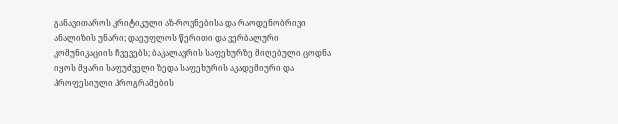განავითაროს კრიტიკული აზ-როვნებისა და რაოდენობრივი ანალიზის უნარი; დაეუფლოს წერითი და ვერბალური კომუნიკაციის ჩვევებს; ბაკალავრის საფეხურზე მიღებული ცოდნა იყოს მყარი საფუძველი ზედა საფეხურის აკადემიური და პროფესიული პროგრამების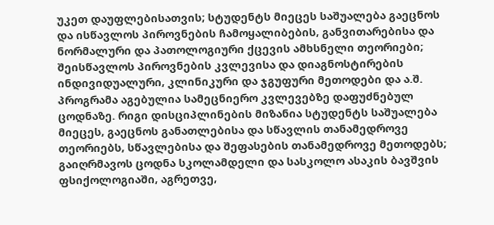უკეთ დაუფლებისათვის; სტუდენტს მიეცეს საშუალება გაეცნოს და ისწავლოს პიროვნების ჩამოყალიბების, განვითარებისა და ნორმალური და პათოლოგიური ქცევის ამხსნელი თეორიები; შეისწავლოს პიროვნების კვლევისა და დიაგნოსტირების ინდივიდუალური, კლინიკური და ჯგუფური მეთოდები და ა.შ. პროგრამა აგებულია სამეცნიერო კვლევებზე დაფუძნებულ ცოდნაზე. რიგი დისციპლინების მიზანია სტუდენტს საშუალება მიეცეს, გაეცნოს განათლებისა და სწავლის თანამედროვე თეორიებს, სწავლებისა და შეფასების თანამედროვე მეთოდებს; გაიღრმავოს ცოდნა სკოლამდელი და სასკოლო ასაკის ბავშვის ფსიქოლოგიაში, აგრეთვე,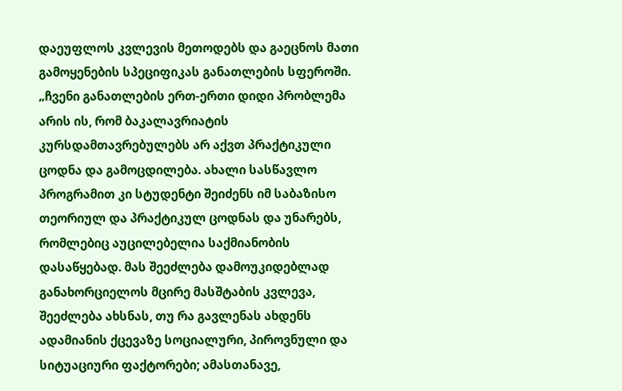დაეუფლოს კვლევის მეთოდებს და გაეცნოს მათი გამოყენების სპეციფიკას განათლების სფეროში.
„ჩვენი განათლების ერთ-ერთი დიდი პრობლემა არის ის, რომ ბაკალავრიატის კურსდამთავრებულებს არ აქვთ პრაქტიკული ცოდნა და გამოცდილება. ახალი სასწავლო პროგრამით კი სტუდენტი შეიძენს იმ საბაზისო თეორიულ და პრაქტიკულ ცოდნას და უნარებს, რომლებიც აუცილებელია საქმიანობის დასაწყებად. მას შეეძლება დამოუკიდებლად განახორციელოს მცირე მასშტაბის კვლევა, შეეძლება ახსნას, თუ რა გავლენას ახდენს ადამიანის ქცევაზე სოციალური, პიროვნული და სიტუაციური ფაქტორები; ამასთანავე,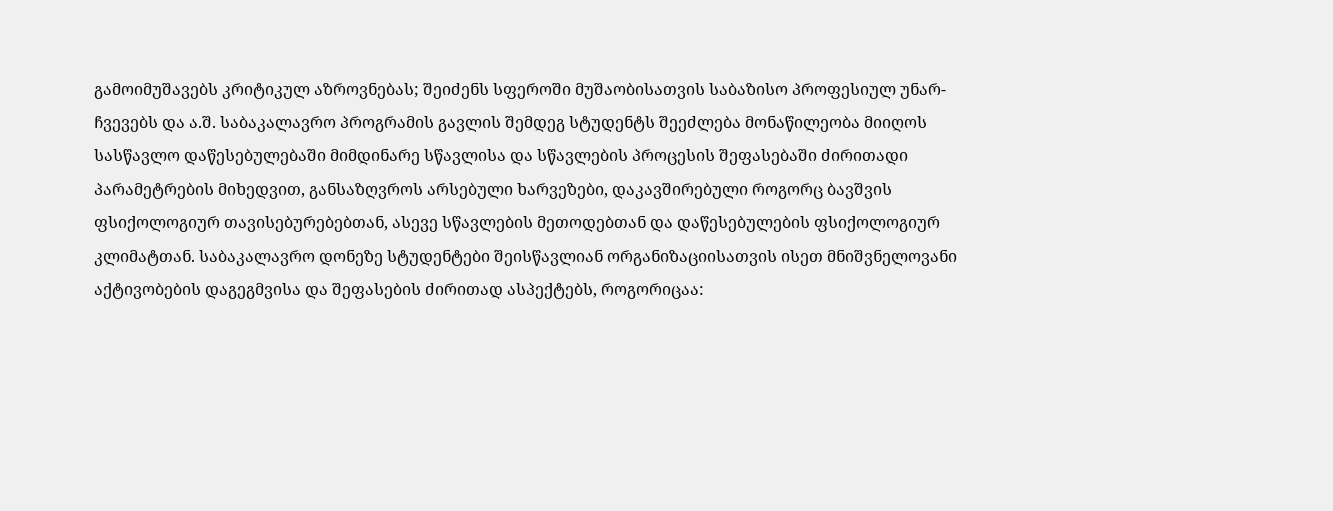გამოიმუშავებს კრიტიკულ აზროვნებას; შეიძენს სფეროში მუშაობისათვის საბაზისო პროფესიულ უნარ-ჩვევებს და ა.შ. საბაკალავრო პროგრამის გავლის შემდეგ სტუდენტს შეეძლება მონაწილეობა მიიღოს სასწავლო დაწესებულებაში მიმდინარე სწავლისა და სწავლების პროცესის შეფასებაში ძირითადი პარამეტრების მიხედვით, განსაზღვროს არსებული ხარვეზები, დაკავშირებული როგორც ბავშვის ფსიქოლოგიურ თავისებურებებთან, ასევე სწავლების მეთოდებთან და დაწესებულების ფსიქოლოგიურ კლიმატთან. საბაკალავრო დონეზე სტუდენტები შეისწავლიან ორგანიზაციისათვის ისეთ მნიშვნელოვანი აქტივობების დაგეგმვისა და შეფასების ძირითად ასპექტებს, როგორიცაა: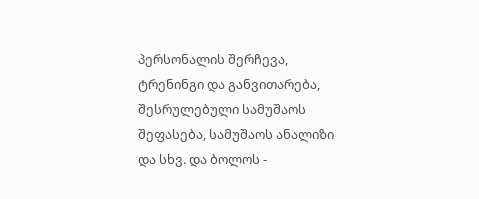პერსონალის შერჩევა, ტრენინგი და განვითარება, შესრულებული სამუშაოს შეფასება, სამუშაოს ანალიზი და სხვ. და ბოლოს -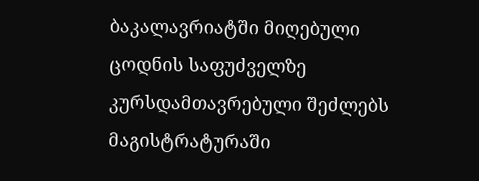ბაკალავრიატში მიღებული ცოდნის საფუძველზე კურსდამთავრებული შეძლებს მაგისტრატურაში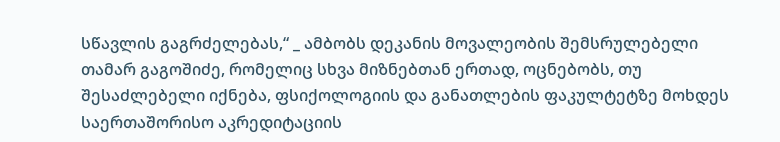სწავლის გაგრძელებას,“ _ ამბობს დეკანის მოვალეობის შემსრულებელი თამარ გაგოშიძე, რომელიც სხვა მიზნებთან ერთად, ოცნებობს, თუ შესაძლებელი იქნება, ფსიქოლოგიის და განათლების ფაკულტეტზე მოხდეს საერთაშორისო აკრედიტაციის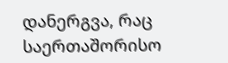დანერგვა, რაც საერთაშორისო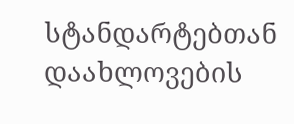სტანდარტებთან დაახლოვების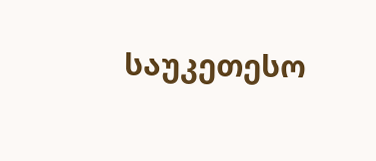საუკეთესო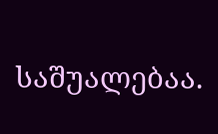საშუალებაა.